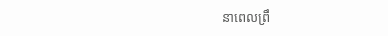នាពេលព្រឹ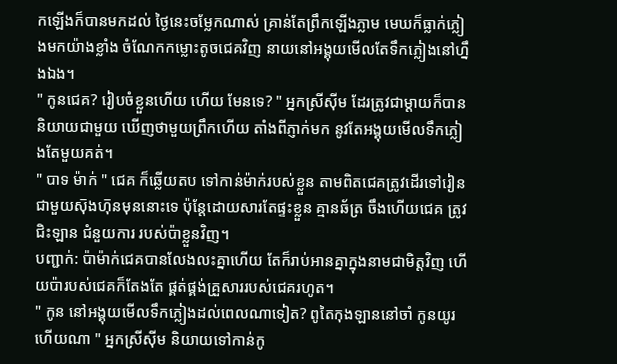កឡើងក៏បានមកដល់ ថ្ងៃនេះចម្លែកណាស់ គ្រាន់តែព្រឹកឡើងភ្លាម មេឃក៏ធ្លាក់ភ្លៀងមកយ៉ាងខ្លាំង ចំណែកកម្លោះតូចជេគវិញ នាយនៅអង្គុយមើលតែទឹកភ្លៀងនៅហ្នឹងឯង។
" កូនជេគ? រៀបចំខ្លួនហើយ ហើយ មែនទេ? " អ្នកស្រីសុីម ដែរត្រូវជាម្តាយក៏បាននិយាយជាមួយ ឃើញថាមួយព្រឹកហើយ តាំងពីភ្ញាក់មក នូវតែអង្គុយមើលទឹកភ្លៀងតែមួយគត់។
" បាទ ម៉ាក់ " ជេគ ក៏ឆ្លើយតប ទៅកាន់ម៉ាក់របស់ខ្លួន តាមពិតជេគត្រូវដើរទៅរៀនជាមួយស៑ុងហ៑ុនមុននោះទេ ប៉ុន្តែដោយសារតែផ្ទះខ្លួន គ្មានឆ័ត្រ ចឹងហើយជេគ ត្រូវជិះឡាន ជំនួយការ របស់ប៉ាខ្លួនវិញ។
បញ្ជាក់: ប៉ាម៉ាក់ជេគបានលែងលះគ្នាហើយ តែក៏រាប់អានគ្នាក្នុងនាមជាមិត្តវិញ ហើយប៉ារបស់ជេគក៏តែងតែ ផ្គត់ផ្គង់គ្រួសាររបស់ជេគរហូត។
" កូន នៅអង្គុយមើលទឹកភ្លៀងដល់ពេលណាទៀត? ពូតៃកុងឡាននៅចាំ កូនយូរហើយណា " អ្នកស្រីសុីម និយាយទៅកាន់កូ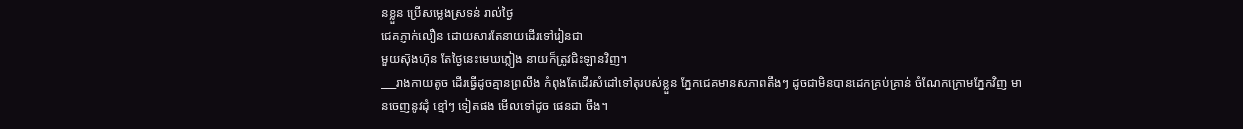នខ្លួន ប្រើសម្លេងស្រទន់ រាល់ថ្ងៃ
ជេគភ្ញាក់លឿន ដោយសារតែនាយដើរទៅរៀនជា
មួយស៑ុងហ៑ុន តែថ្ងៃនេះមេឃភ្លៀង នាយក៏ត្រូវជិះឡានវិញ។
___រាងកាយតូច ដើរធ្វើដូចគ្មានព្រលឹង កំពុងតែដើរសំដៅទៅតុរបស់ខ្លួន ភ្នែកជេគមានសភាពតឹងៗ ដូចជាមិនបានដេកគ្រប់គ្រាន់ ចំណែកក្រោមភ្នែកវិញ មានចេញនូវដុំ ខ្មៅៗ ទៀតផង មើលទៅដូច ផេនដា ចឹង។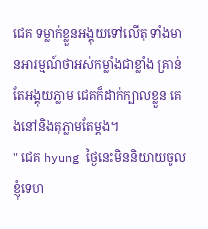ជេគ ទម្លាក់ខ្លួនអង្គុយទៅលើតុ ទាំងមានអារម្មណ៍ថាអស់កម្លាំងជាខ្លាំង គ្រាន់តែអង្គុយភ្លាម ជេគក៏ដាក់ក្បាលខ្លួន គេងនៅនិងតុភ្លាមតែម្ដង។
" ជេគ hyung ថ្ងៃនេះមិននិយាយចូលខ្ញុំទេហ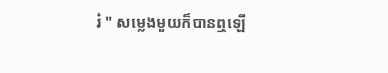រ៎ " សម្លេងមួយក៏បានឮឡើ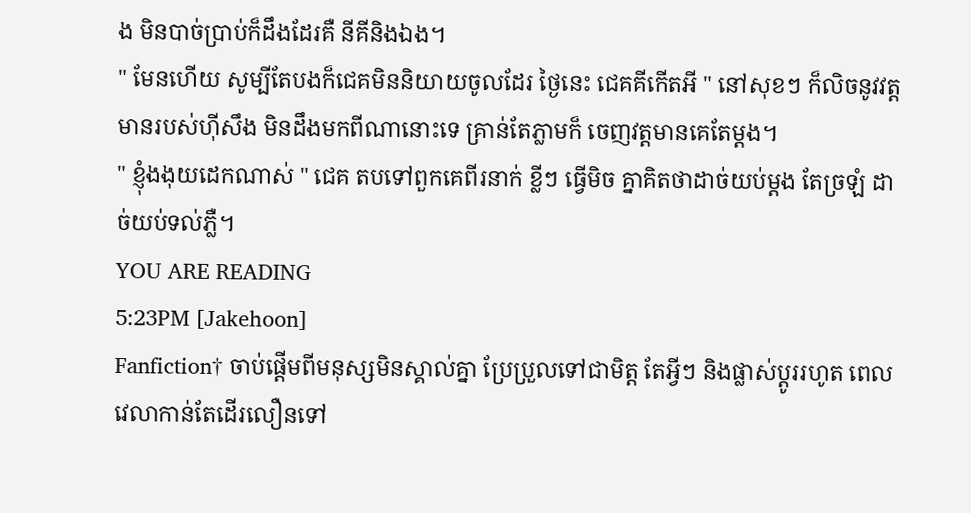ង មិនបាច់ប្រាប់ក៏ដឹងដែរគឺ នីគីនិងឯង។
" មែនហើយ សូម្បីតែបងក៏ជេគមិននិយាយចូលដែរ ថ្ងៃនេះ ជេគគីកើតអី " នៅសុខៗ ក៏លិចនូវវត្តមានរបស់ហុីសឹង មិនដឹងមកពីណានោះទេ គ្រាន់តែភ្លាមក៏ ចេញវត្តមានគេតែម្ដង។
" ខ្ញុំងងុយដេកណាស់ " ជេគ តបទៅពួកគេពីរនាក់ ខ្លីៗ ធ្វើមិច គ្នាគិតថាដាច់យប់ម្ដង តែច្រឡំ ដាច់យប់ទល់ភ្លឺ។
YOU ARE READING
5:23PM [Jakehoon]
Fanfiction† ចាប់ផ្ដើមពីមនុស្សមិនស្គាល់គ្នា ប្រែប្រួលទៅជាមិត្ត តែអ្វីៗ និងផ្លាស់ប្តូររហូត ពេលវេលាកាន់តែដើរលឿនទៅ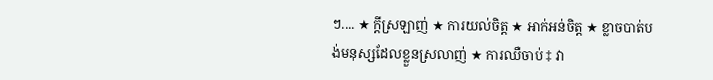ៗ.... ★ ក្ដីស្រឡាញ់ ★ ការយល់ចិត្ត ★ អាក់អន់ចិត្ត ★ ខ្លាចបាត់បង់មនុស្សដែលខ្លួនស្រលាញ់ ★ ការឈឺចាប់ ‡ វា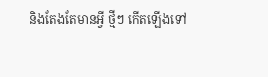និងតែងតែមានអ្វី ថ្មីៗ កើតឡើងទៅ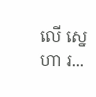លើ ស្នេហា រ...